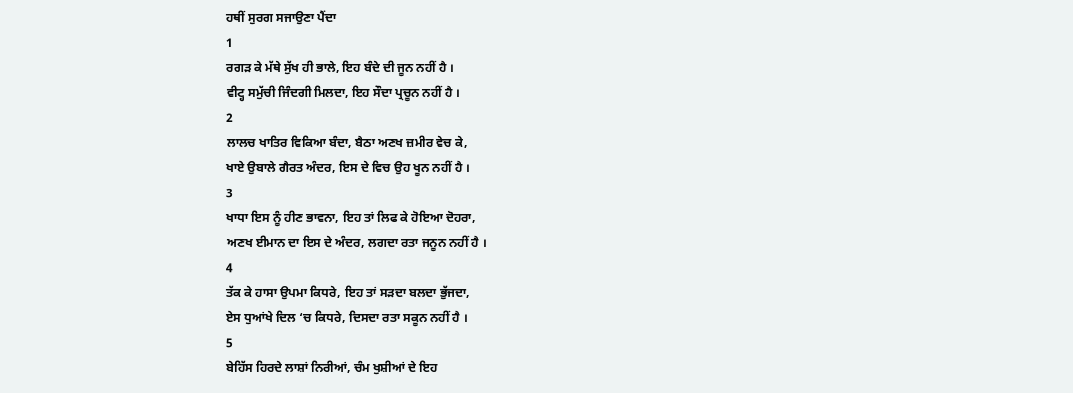ਹਥੀਂ ਸੁਰਗ ਸਜਾਉਣਾ ਪੈਂਦਾ
1
ਰਗੜ ਕੇ ਮੱਥੇ ਸੁੱਖ ਹੀ ਭਾਲੇ, ਇਹ ਬੰਦੇ ਦੀ ਜੂਨ ਨਹੀਂ ਹੈ ।
ਵੀਟ੍ਹ ਸਮੁੱਚੀ ਜਿੰਦਗੀ ਮਿਲਦਾ, ਇਹ ਸੌਦਾ ਪ੍ਰਚੂਨ ਨਹੀਂ ਹੈ ।
2
ਲਾਲਚ ਖਾਤਿਰ ਵਿਕਿਆ ਬੰਦਾ, ਬੈਠਾ ਅਣਖ ਜ਼ਮੀਰ ਵੇਚ ਕੇ,
ਖਾਏ ਉਬਾਲੇ ਗੈਰਤ ਅੰਦਰ, ਇਸ ਦੇ ਵਿਚ ਉਹ ਖੂਨ ਨਹੀਂ ਹੈ ।
3
ਖਾਧਾ ਇਸ ਨੂੰ ਹੀਣ ਭਾਵਨਾ, ਇਹ ਤਾਂ ਲਿਫ ਕੇ ਹੋਇਆ ਦੋਹਰਾ,
ਅਣਖ ਈਮਾਨ ਦਾ ਇਸ ਦੇ ਅੰਦਰ, ਲਗਦਾ ਰਤਾ ਜਨੂਨ ਨਹੀਂ ਹੈ ।
4
ਤੱਕ ਕੇ ਹਾਸਾ ਉਪਮਾ ਕਿਧਰੇ, ਇਹ ਤਾਂ ਸੜਦਾ ਬਲਦਾ ਭੁੱਜਦਾ,
ਏਸ ਧੁਆਂਖੇ ਦਿਲ ‘ਚ ਕਿਧਰੇ, ਦਿਸਦਾ ਰਤਾ ਸਕੂਨ ਨਹੀਂ ਹੈ ।
5
ਬੇਹਿੱਸ ਹਿਰਦੇ ਲਾਸ਼ਾਂ ਨਿਰੀਆਂ, ਚੰਮ ਖੁਸ਼ੀਆਂ ਦੇ ਇਹ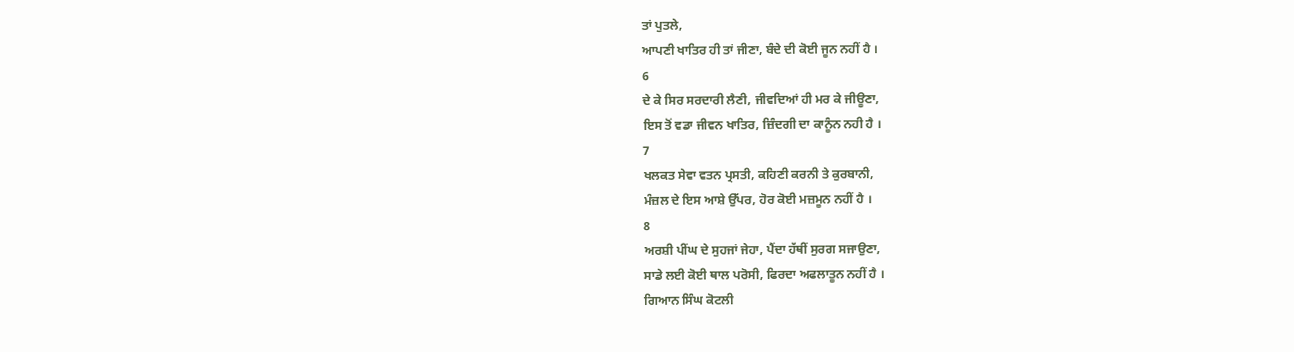ਤਾਂ ਪੁਤਲੇ,
ਆਪਣੀ ਖਾਤਿਰ ਹੀ ਤਾਂ ਜੀਣਾ, ਬੰਦੇ ਦੀ ਕੋਈ ਜੂਨ ਨਹੀਂ ਹੈ ।
6
ਦੇ ਕੇ ਸਿਰ ਸਰਦਾਰੀ ਲੈਣੀ, ਜੀਵਦਿਆਂ ਹੀ ਮਰ ਕੇ ਜੀਊਣਾ,
ਇਸ ਤੋਂ ਵਡਾ ਜੀਵਨ ਖਾਤਿਰ, ਜ਼ਿੰਦਗੀ ਦਾ ਕਾਨੂੰਨ ਨਹੀ ਹੈ ।
7
ਖਲਕਤ ਸੇਵਾ ਵਤਨ ਪ੍ਰਸਤੀ, ਕਹਿਣੀ ਕਰਨੀ ਤੇ ਕੁਰਬਾਨੀ,
ਮੰਜ਼ਲ ਦੇ ਇਸ ਆਸ਼ੇ ਉੱਪਰ, ਹੋਰ ਕੋਈ ਮਜ਼ਮੂਨ ਨਹੀਂ ਹੈ ।
8
ਅਰਸ਼ੀ ਪੀਂਘ ਦੇ ਸੁਹਜਾਂ ਜੇਹਾ, ਪੈਂਦਾ ਹੱਥੀਂ ਸੁਰਗ ਸਜਾਉਣਾ,
ਸਾਡੇ ਲਈ ਕੋਈ ਥਾਲ ਪਰੋਸੀ, ਫਿਰਦਾ ਅਫਲਾਤੂਨ ਨਹੀਂ ਹੈ ।
ਗਿਆਨ ਸਿੰਘ ਕੋਟਲੀ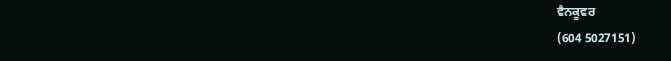ਵੈਨਕੂਵਰ
(604 5027151)